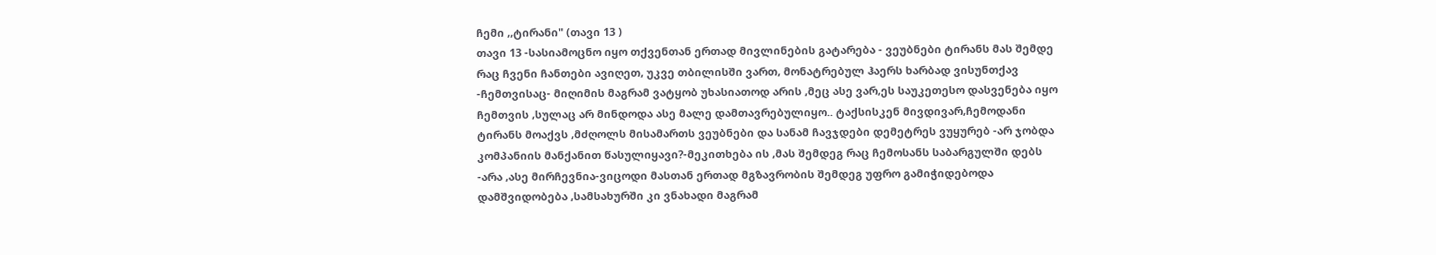ჩემი ,,ტირანი" (თავი 13 )
თავი 13 -სასიამოცნო იყო თქვენთან ერთად მივლინების გატარება - ვეუბნები ტირანს მას შემდე რაც ჩვენი ჩანთები ავიღეთ, უკვე თბილისში ვართ, მონატრებულ ჰაერს ხარბად ვისუნთქავ -ჩემთვისაც- მიღიმის მაგრამ ვატყობ უხასიათოდ არის ,მეც ასე ვარ,ეს საუკეთესო დასვენება იყო ჩემთვის ,სულაც არ მინდოდა ასე მალე დამთავრებულიყო.. ტაქსისკენ მივდივარ,ჩემოდანი ტირანს მოაქვს ,მძღოლს მისამართს ვეუბნები და სანამ ჩავჯდები დემეტრეს ვუყურებ -არ ჯობდა კომპანიის მანქანით წასულიყავი?-მეკითხება ის ,მას შემდეგ რაც ჩემოსანს საბარგულში დებს -არა ,ასე მირჩევნია-ვიცოდი მასთან ერთად მგზავრობის შემდეგ უფრო გამიჭიდებოდა დამშვიდობება ,სამსახურში კი ვნახადი მაგრამ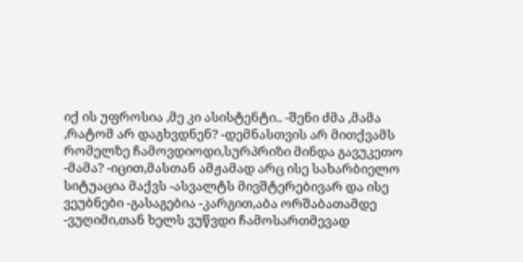იქ ის უფროსია ,მე კი ასისტენტი.. -შენი ძმა ,მამა ,რატომ არ დაგხვდნენ? -დემნასთვის არ მითქვამს რომელზე ჩამოვდიოდი,სურპრიზი მინდა გავუკეთო -მამა? -იცით,მასთან ამჟამად არც ისე სახარბიელო სიტუაცია მაქვს -ასვალტს მივშტერებივარ და ისე ვეუბნები -გასაგებია -კარგით,აბა ორშაბათამდე -ვუღიმი,თან ხელს ვუწვდი ჩამოსართმევად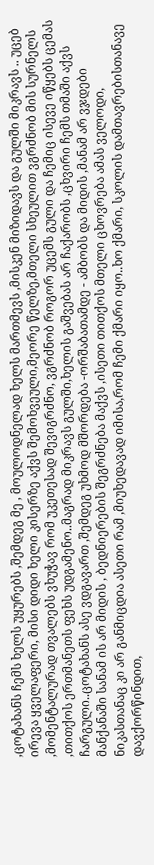,ცოტახანს ჩემს ხელს უყურებს ,შემდეგ მე , მოულოდნელად ხელს მართმევს ,მისკენ მიზიდავს და გულში მიკრავს .. უცებ ირევა ყველაფერი, მისი დიდი ხელი კისერზე აქვს შემოხვეული,მეორე წელზე,მთელი სხეულით ვგრძნობ მის სურნელს ,მომენტალურად თვალებს ვხუჭავ რომ უკეთესად შევიგრძნო, ვგრძნობ როგორ უცემს გული და ჩემიც ისევე იწყებს ცემას ,თითქოს ერთმანეთს ფეხს უდგამენო..მაგრად მიკრავს გულში,ხელის გაშვებას არ ჩაქარობს ,ცხვირი ჩემს თმაში აქვს ჩარგული..ცოტახანს ასე ვდგავართ ,შემდეგ უხმოდ მშორდება -ორშაბათამდე - ამბობს და მიდის ,მანამ არ ვჯდები მანქანაში სანამ ის არ მიდის , ბედნიერების შეგრძნება მაქვს ,ისეთი თითქოს მთელი ცხოვრება ამას ველოდი, ნიკასთანაც კი არ განმიცდია ასეთი რამ ,მიუხედავად იმისა,რომ ჩემი ქმარი იყო..ხო ქმარი, სკოლის დამთავრებისთანავე დავქორწინდით,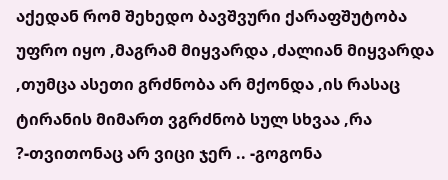აქედან რომ შეხედო ბავშვური ქარაფშუტობა უფრო იყო ,მაგრამ მიყვარდა ,ძალიან მიყვარდა ,თუმცა ასეთი გრძნობა არ მქონდა ,ის რასაც ტირანის მიმართ ვგრძნობ სულ სხვაა ,რა ?-თვითონაც არ ვიცი ჯერ .. -გოგონა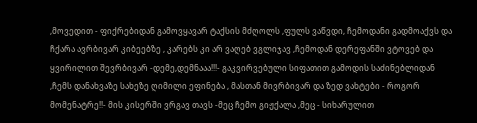,მოვედით - ფიქრებიდან გამოვყავარ ტაქსის მძღოლს ,ფულს ვაწვდი, ჩემოდანი გადმოაქვს და ჩქარა ავრბივარ კიბეებზე , კარებს კი არ ვაღებ ვგლიჯავ ,ჩემოდან დერეფანში ვტოვებ და ყვირილით შევრბივარ -დემე,დემნააა!!!- გაკვირვებული სიფათით გამოდის საძინებლიდან ,ჩემს დანახვაზე სახეზე ღიმილი ეფინება , მასთან მივრბივარ და ზედ ვახტები - როგორ მომენატრე!!- მის კისერში ვრგავ თავს -მეც ჩემო გიჟქალა ,მეც - სიხარულით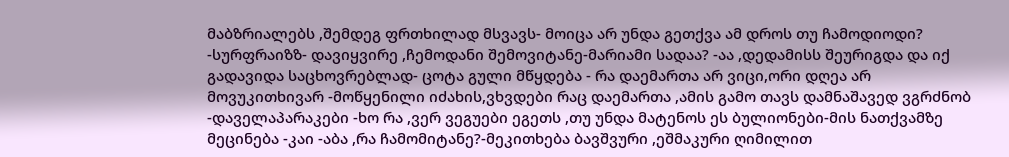მაბზრიალებს ,შემდეგ ფრთხილად მსვავს- მოიცა არ უნდა გეთქვა ამ დროს თუ ჩამოდიოდი? -სურფრაიზზ- დავიყვირე ,ჩემოდანი შემოვიტანე-მარიამი სადაა? -აა ,დედამისს შეურიგდა და იქ გადავიდა საცხოვრებლად- ცოტა გული მწყდება - რა დაემართა არ ვიცი,ორი დღეა არ მოვუკითხივარ -მოწყენილი იძახის,ვხვდები რაც დაემართა ,ამის გამო თავს დამნაშავედ ვგრძნობ -დაველაპარაკები -ხო რა ,ვერ ვეგუები ეგეთს ,თუ უნდა მატენოს ეს ბულიონები-მის ნათქვამზე მეცინება -კაი -აბა ,რა ჩამომიტანე?-მეკითხება ბავშვური ,ეშმაკური ღიმილით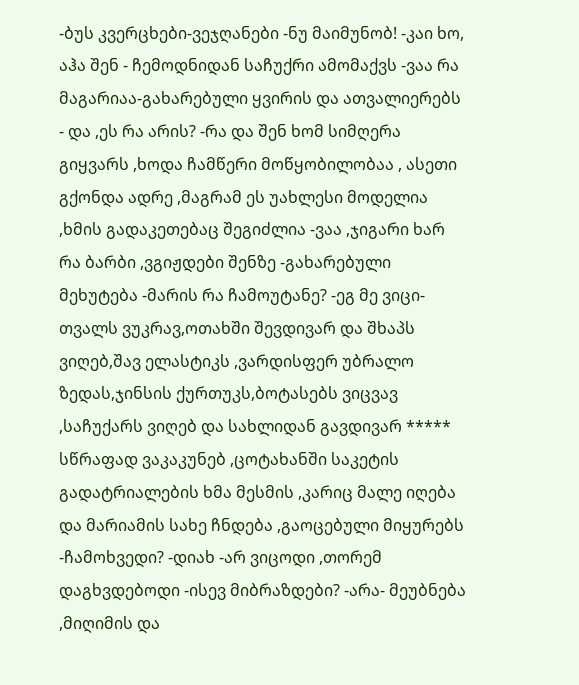-ბუს კვერცხები-ვეჯღანები -ნუ მაიმუნობ! -კაი ხო, აჰა შენ - ჩემოდნიდან საჩუქრი ამომაქვს -ვაა რა მაგარიაა-გახარებული ყვირის და ათვალიერებს - და ,ეს რა არის? -რა და შენ ხომ სიმღერა გიყვარს ,ხოდა ჩამწერი მოწყობილობაა , ასეთი გქონდა ადრე ,მაგრამ ეს უახლესი მოდელია ,ხმის გადაკეთებაც შეგიძლია -ვაა ,ჯიგარი ხარ რა ბარბი ,ვგიჟდები შენზე -გახარებული მეხუტება -მარის რა ჩამოუტანე? -ეგ მე ვიცი-თვალს ვუკრავ,ოთახში შევდივარ და შხაპს ვიღებ,შავ ელასტიკს ,ვარდისფერ უბრალო ზედას,ჯინსის ქურთუკს,ბოტასებს ვიცვავ ,საჩუქარს ვიღებ და სახლიდან გავდივარ ***** სწრაფად ვაკაკუნებ ,ცოტახანში საკეტის გადატრიალების ხმა მესმის ,კარიც მალე იღება და მარიამის სახე ჩნდება ,გაოცებული მიყურებს -ჩამოხვედი? -დიახ -არ ვიცოდი ,თორემ დაგხვდებოდი -ისევ მიბრაზდები? -არა- მეუბნება ,მიღიმის და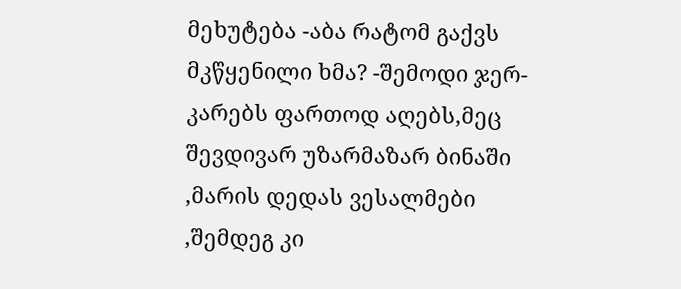მეხუტება -აბა რატომ გაქვს მკწყენილი ხმა? -შემოდი ჯერ-კარებს ფართოდ აღებს,მეც შევდივარ უზარმაზარ ბინაში ,მარის დედას ვესალმები ,შემდეგ კი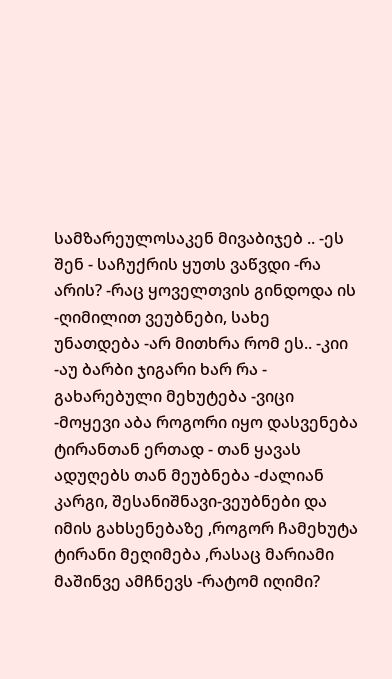სამზარეულოსაკენ მივაბიჯებ .. -ეს შენ - საჩუქრის ყუთს ვაწვდი -რა არის? -რაც ყოველთვის გინდოდა ის -ღიმილით ვეუბნები, სახე უნათდება -არ მითხრა რომ ეს.. -კიი -აუ ბარბი ჯიგარი ხარ რა - გახარებული მეხუტება -ვიცი -მოყევი აბა როგორი იყო დასვენება ტირანთან ერთად - თან ყავას ადუღებს თან მეუბნება -ძალიან კარგი, შესანიშნავი-ვეუბნები და იმის გახსენებაზე ,როგორ ჩამეხუტა ტირანი მეღიმება ,რასაც მარიამი მაშინვე ამჩნევს -რატომ იღიმი?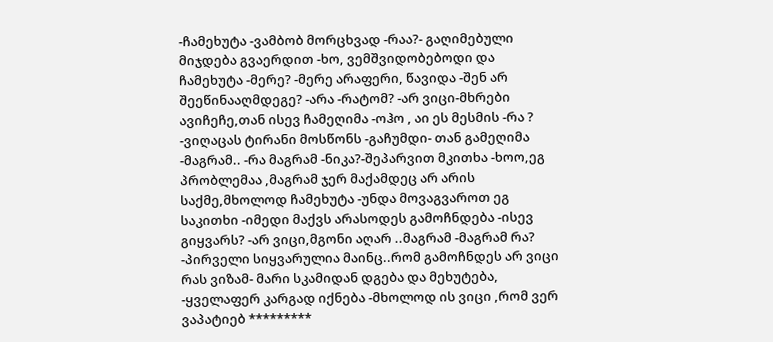-ჩამეხუტა -ვამბობ მორცხვად -რაა?- გაღიმებული მიჯდება გვაერდით -ხო, ვემშვიდობებოდი და ჩამეხუტა -მერე? -მერე არაფერი, წავიდა -შენ არ შეეწინააღმდეგე? -არა -რატომ? -არ ვიცი-მხრები ავიჩეჩე,თან ისევ ჩამეღიმა -ოჰო , აი ეს მესმის -რა ? -ვიღაცას ტირანი მოსწონს -გაჩუმდი- თან გამეღიმა -მაგრამ.. -რა მაგრამ -ნიკა?-შეპარვით მკითხა -ხოო,ეგ პრობლემაა ,მაგრამ ჯერ მაქამდეც არ არის საქმე,მხოლოდ ჩამეხუტა -უნდა მოვაგვაროთ ეგ საკითხი -იმედი მაქვს არასოდეს გამოჩნდება -ისევ გიყვარს? -არ ვიცი,მგონი აღარ ..მაგრამ -მაგრამ რა? -პირველი სიყვარულია მაინც..რომ გამოჩნდეს არ ვიცი რას ვიზამ- მარი სკამიდან დგება და მეხუტება, -ყველაფერ კარგად იქნება -მხოლოდ ის ვიცი ,რომ ვერ ვაპატიებ *********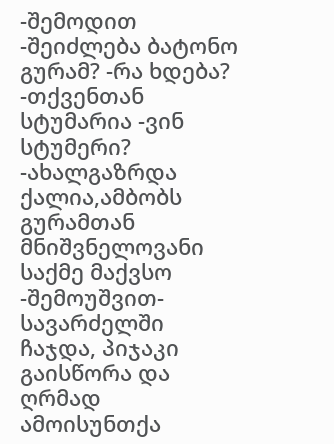-შემოდით -შეიძლება ბატონო გურამ? -რა ხდება? -თქვენთან სტუმარია -ვინ სტუმერი? -ახალგაზრდა ქალია,ამბობს გურამთან მნიშვნელოვანი საქმე მაქვსო -შემოუშვით- სავარძელში ჩაჯდა, პიჯაკი გაისწორა და ღრმად ამოისუნთქა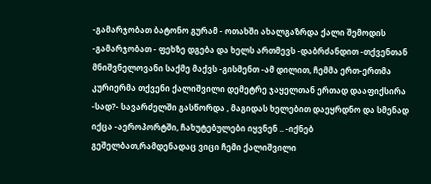-გამარჯობათ ბატონო გურამ - ოთახში ახალგაზრდა ქალი შემოდის -გამარჯობათ - ფეხზე დგება და ხელს ართმევს -დაბრძანდით -თქვენთან მნიშვნელოვანი საქმე მაქვს -გისმენთ -ამ დილით, ჩემმა ერთ-ერთმა კურიერმა თქვენი ქალიშვილი დემეტრე ჯაყელთან ერთად დააფიქსირა -სად?- სავარძელში გასწორდა , მაგიდას ხელებით დაეყრდნო და სმენად იქცა -აეროპორტში, ჩახუტებულები იყვნენ .. -იქნებ გეშელბათ,რამდენადაც ვიცი ჩემი ქალიშვილი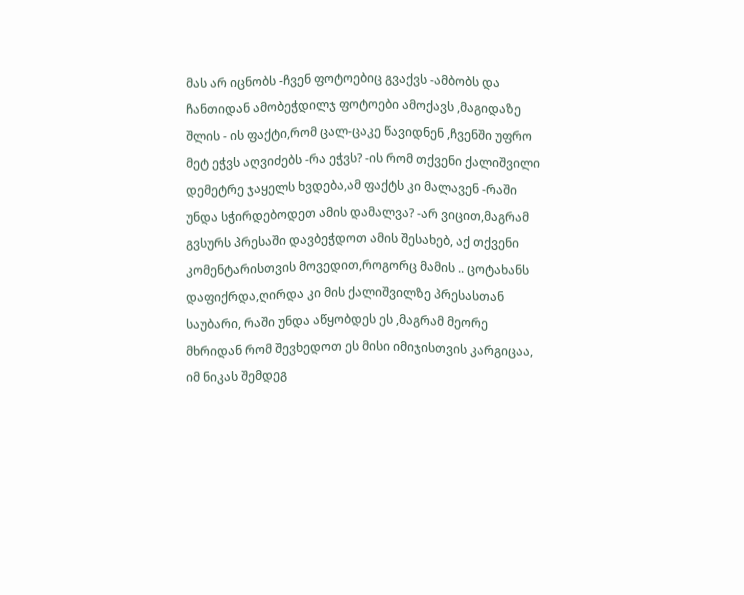მას არ იცნობს -ჩვენ ფოტოებიც გვაქვს -ამბობს და ჩანთიდან ამობეჭდილჯ ფოტოები ამოქავს ,მაგიდაზე შლის - ის ფაქტი,რომ ცალ-ცაკე წავიდნენ ,ჩვენში უფრო მეტ ეჭვს აღვიძებს -რა ეჭვს? -ის რომ თქვენი ქალიშვილი დემეტრე ჯაყელს ხვდება,ამ ფაქტს კი მალავენ -რაში უნდა სჭირდებოდეთ ამის დამალვა? -არ ვიცით,მაგრამ გვსურს პრესაში დავბეჭდოთ ამის შესახებ, აქ თქვენი კომენტარისთვის მოვედით,როგორც მამის .. ცოტახანს დაფიქრდა,ღირდა კი მის ქალიშვილზე პრესასთან საუბარი, რაში უნდა აწყობდეს ეს ,მაგრამ მეორე მხრიდან რომ შევხედოთ ეს მისი იმიჯისთვის კარგიცაა, იმ ნიკას შემდეგ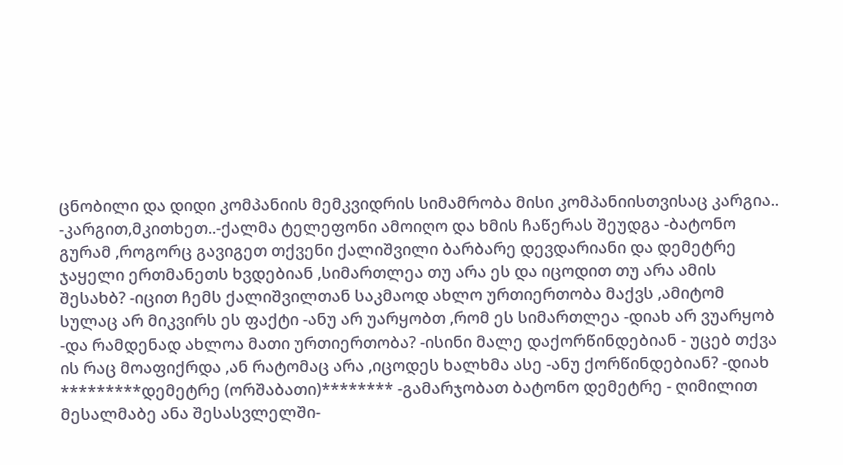ცნობილი და დიდი კომპანიის მემკვიდრის სიმამრობა მისი კომპანიისთვისაც კარგია.. -კარგით,მკითხეთ..-ქალმა ტელეფონი ამოიღო და ხმის ჩაწერას შეუდგა -ბატონო გურამ ,როგორც გავიგეთ თქვენი ქალიშვილი ბარბარე დევდარიანი და დემეტრე ჯაყელი ერთმანეთს ხვდებიან ,სიმართლეა თუ არა ეს და იცოდით თუ არა ამის შესახბ? -იცით ჩემს ქალიშვილთან საკმაოდ ახლო ურთიერთობა მაქვს ,ამიტომ სულაც არ მიკვირს ეს ფაქტი -ანუ არ უარყობთ ,რომ ეს სიმართლეა -დიახ არ ვუარყობ -და რამდენად ახლოა მათი ურთიერთობა? -ისინი მალე დაქორწინდებიან - უცებ თქვა ის რაც მოაფიქრდა ,ან რატომაც არა ,იცოდეს ხალხმა ასე -ანუ ქორწინდებიან? -დიახ *********დემეტრე (ორშაბათი)******** -გამარჯობათ ბატონო დემეტრე - ღიმილით მესალმაბე ანა შესასვლელში-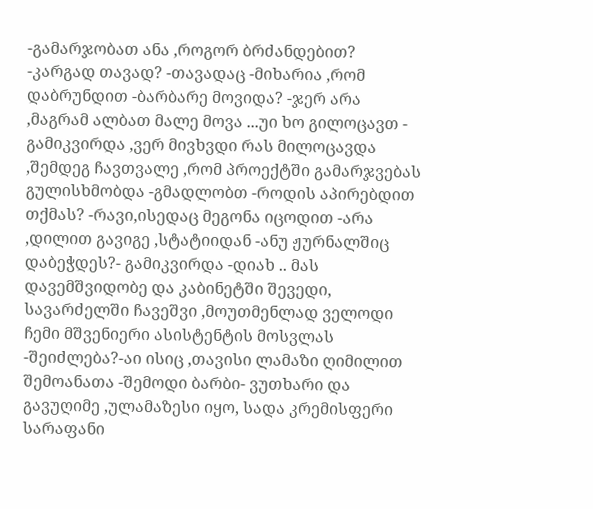-გამარჯობათ ანა ,როგორ ბრძანდებით? -კარგად თავად? -თავადაც -მიხარია ,რომ დაბრუნდით -ბარბარე მოვიდა? -ჯერ არა ,მაგრამ ალბათ მალე მოვა ...უი ხო გილოცავთ - გამიკვირდა ,ვერ მივხვდი რას მილოცავდა ,შემდეგ ჩავთვალე ,რომ პროექტში გამარჯვებას გულისხმობდა -გმადლობთ -როდის აპირებდით თქმას? -რავი,ისედაც მეგონა იცოდით -არა ,დილით გავიგე ,სტატიიდან -ანუ ჟურნალშიც დაბეჭდეს?- გამიკვირდა -დიახ .. მას დავემშვიდობე და კაბინეტში შევედი, სავარძელში ჩავეშვი ,მოუთმენლად ველოდი ჩემი მშვენიერი ასისტენტის მოსვლას -შეიძლება?-აი ისიც ,თავისი ლამაზი ღიმილით შემოანათა -შემოდი ბარბი- ვუთხარი და გავუღიმე ,ულამაზესი იყო, სადა კრემისფერი სარაფანი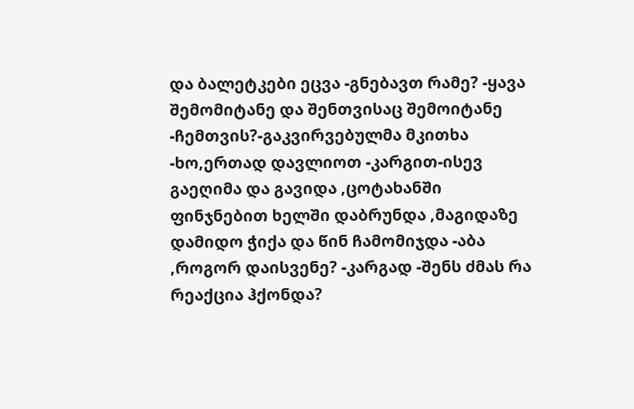და ბალეტკები ეცვა -გნებავთ რამე? -ყავა შემომიტანე და შენთვისაც შემოიტანე -ჩემთვის?-გაკვირვებულმა მკითხა -ხო,ერთად დავლიოთ -კარგით-ისევ გაეღიმა და გავიდა ,ცოტახანში ფინჯნებით ხელში დაბრუნდა ,მაგიდაზე დამიდო ჭიქა და წინ ჩამომიჯდა -აბა ,როგორ დაისვენე? -კარგად -შენს ძმას რა რეაქცია ჰქონდა?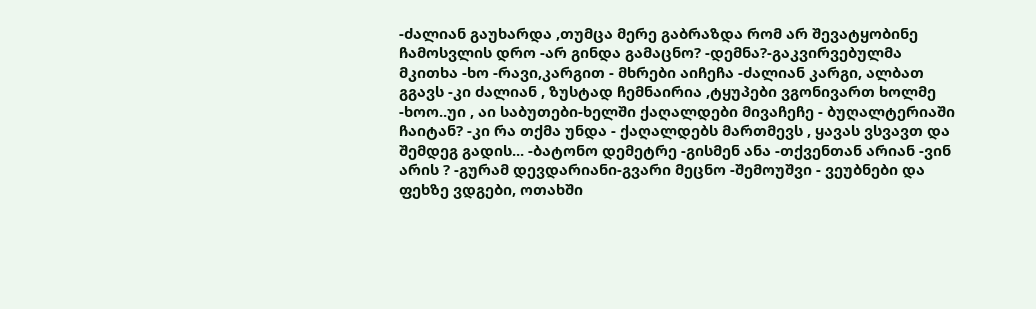-ძალიან გაუხარდა ,თუმცა მერე გაბრაზდა რომ არ შევატყობინე ჩამოსვლის დრო -არ გინდა გამაცნო? -დემნა?-გაკვირვებულმა მკითხა -ხო -რავი,კარგით - მხრები აიჩეჩა -ძალიან კარგი, ალბათ გგავს -კი ძალიან , ზუსტად ჩემნაირია ,ტყუპები ვგონივართ ხოლმე -ხოო..უი , აი საბუთები-ხელში ქაღალდები მივაჩეჩე - ბუღალტერიაში ჩაიტან? -კი რა თქმა უნდა - ქაღალდებს მართმევს , ყავას ვსვავთ და შემდეგ გადის... -ბატონო დემეტრე -გისმენ ანა -თქვენთან არიან -ვინ არის ? -გურამ დევდარიანი-გვარი მეცნო -შემოუშვი - ვეუბნები და ფეხზე ვდგები, ოთახში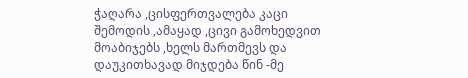ჭაღარა ,ცისფერთვალება კაცი შემოდის ,ამაყად ,ცივი გამოხედვით მოაბიჯებს ,ხელს მართმევს და დაუკითხავად მიჯდება წინ -მე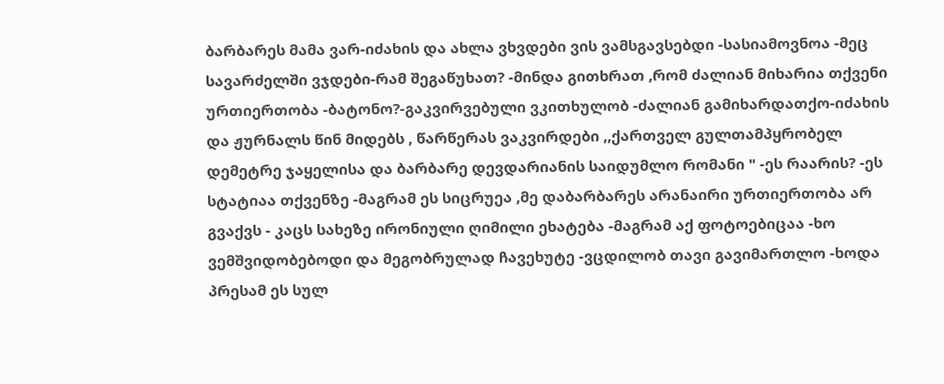ბარბარეს მამა ვარ-იძახის და ახლა ვხვდები ვის ვამსგავსებდი -სასიამოვნოა -მეც სავარძელში ვჯდები-რამ შეგაწუხათ? -მინდა გითხრათ ,რომ ძალიან მიხარია თქვენი ურთიერთობა -ბატონო?-გაკვირვებული ვკითხულობ -ძალიან გამიხარდათქო-იძახის და ჟურნალს წინ მიდებს , წარწერას ვაკვირდები ,,ქართველ გულთამპყრობელ დემეტრე ჯაყელისა და ბარბარე დევდარიანის საიდუმლო რომანი " -ეს რაარის? -ეს სტატიაა თქვენზე -მაგრამ ეს სიცრუეა ,მე დაბარბარეს არანაირი ურთიერთობა არ გვაქვს - კაცს სახეზე ირონიული ღიმილი ეხატება -მაგრამ აქ ფოტოებიცაა -ხო ვემშვიდობებოდი და მეგობრულად ჩავეხუტე -ვცდილობ თავი გავიმართლო -ხოდა პრესამ ეს სულ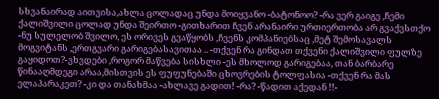სხვანაირად აითვისა,ახლა ცოლადაც უნდა მოიყვანო -ბატონოო? -რა ვერ გაიგე ,ჩემი ქალიშვილი ცოლად უნდა შეირთო -გითხარით ჩვენ არანაირი ურთიერთობა არ გვაქვსთქო -ნუ სულელობ შვილო, ეს ორივეს გვაწყობს ,ჩვენს კომპანიებსაც ,მეტ შემოსავალს მოგვიტანს ,ერთგვარი გარიგებასავითაა .. -თქვენ რა გინდათ თქვენი ქალიშვილი ფულზე გაყიდოთ?-ვხვდები ,როგორ მაწვება სისხლი -ეს მხოლოდ გარიგებაა, თან ბარბარე წინააღმდეგი არაა,მისთვის ეს ფუფუნებაში ცხოვრების ტოლფასია -თქვენ რა მას ელაპარაკეთ? -კი და თანახმაა -ახლავე გადით! -რა? -წადით აქედან !!-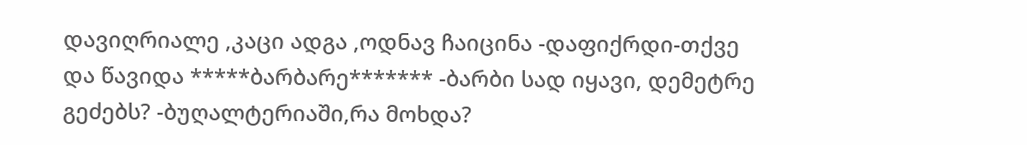დავიღრიალე ,კაცი ადგა ,ოდნავ ჩაიცინა -დაფიქრდი-თქვე და წავიდა *****ბარბარე******* -ბარბი სად იყავი, დემეტრე გეძებს? -ბუღალტერიაში,რა მოხდა?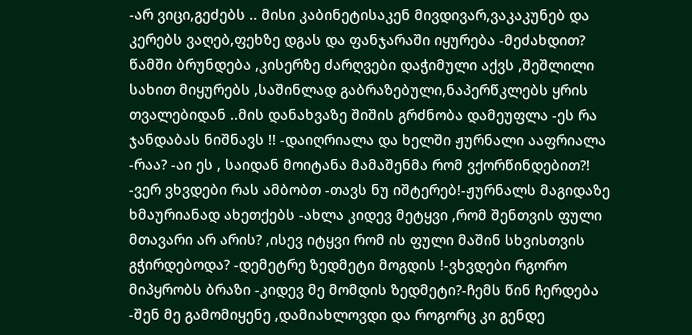-არ ვიცი,გეძებს .. მისი კაბინეტისაკენ მივდივარ,ვაკაკუნებ და კერებს ვაღებ,ფეხზე დგას და ფანჯარაში იყურება -მეძახდით? წამში ბრუნდება ,კისერზე ძარღვები დაჭიმული აქვს ,შეშლილი სახით მიყურებს ,საშინლად გაბრაზებული,ნაპერწკლებს ყრის თვალებიდან ..მის დანახვაზე შიშის გრძნობა დამეუფლა -ეს რა ჯანდაბას ნიშნავს !! -დაიღრიალა და ხელში ჟურნალი ააფრიალა -რაა? -აი ეს , საიდან მოიტანა მამაშენმა რომ ვქორწინდებით?! -ვერ ვხვდები რას ამბობთ -თავს ნუ იშტერებ!-ჟურნალს მაგიდაზე ხმაურიანად ახეთქებს -ახლა კიდევ მეტყვი ,რომ შენთვის ფული მთავარი არ არის? ,ისევ იტყვი რომ ის ფული მაშინ სხვისთვის გჭირდებოდა? -დემეტრე ზედმეტი მოგდის !-ვხვდები რგორო მიპყრობს ბრაზი -კიდევ მე მომდის ზედმეტი?-ჩემს წინ ჩერდება -შენ მე გამომიყენე ,დამიახლოვდი და როგორც კი გენდე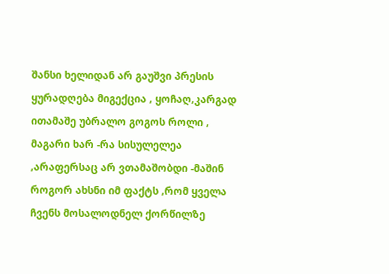შანსი ხელიდან არ გაუშვი პრესის ყურადღება მიგექცია , ყოჩაღ,კარგად ითამაშე უბრალო გოგოს როლი , მაგარი ხარ -რა სისულელეა ,არაფერსაც არ ვთამაშობდი -მაშინ როგორ ახსნი იმ ფაქტს ,რომ ყველა ჩვენს მოსალოდნელ ქორწილზე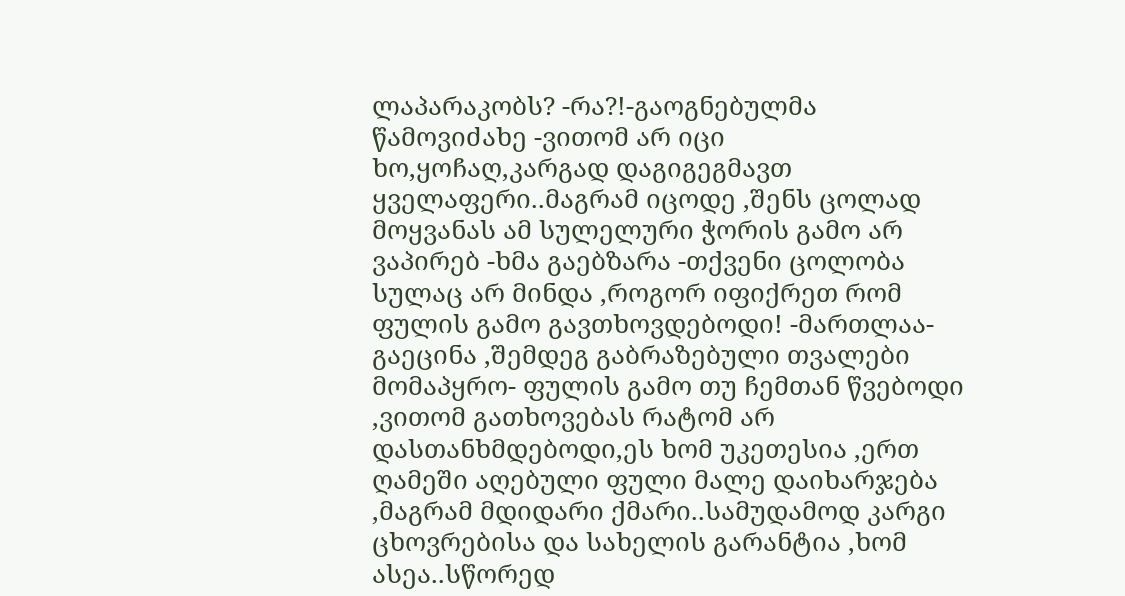ლაპარაკობს? -რა?!-გაოგნებულმა წამოვიძახე -ვითომ არ იცი ხო,ყოჩაღ,კარგად დაგიგეგმავთ ყველაფერი..მაგრამ იცოდე ,შენს ცოლად მოყვანას ამ სულელური ჭორის გამო არ ვაპირებ -ხმა გაებზარა -თქვენი ცოლობა სულაც არ მინდა ,როგორ იფიქრეთ რომ ფულის გამო გავთხოვდებოდი! -მართლაა- გაეცინა ,შემდეგ გაბრაზებული თვალები მომაპყრო- ფულის გამო თუ ჩემთან წვებოდი ,ვითომ გათხოვებას რატომ არ დასთანხმდებოდი,ეს ხომ უკეთესია ,ერთ ღამეში აღებული ფული მალე დაიხარჯება ,მაგრამ მდიდარი ქმარი..სამუდამოდ კარგი ცხოვრებისა და სახელის გარანტია ,ხომ ასეა..სწორედ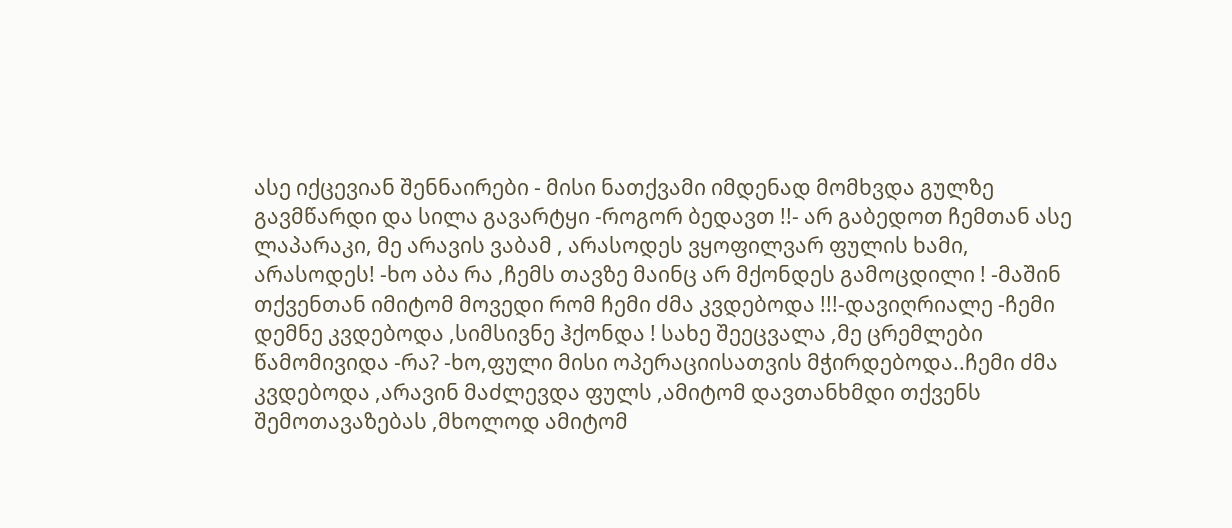ასე იქცევიან შენნაირები - მისი ნათქვამი იმდენად მომხვდა გულზე გავმწარდი და სილა გავარტყი -როგორ ბედავთ !!- არ გაბედოთ ჩემთან ასე ლაპარაკი, მე არავის ვაბამ , არასოდეს ვყოფილვარ ფულის ხამი, არასოდეს! -ხო აბა რა ,ჩემს თავზე მაინც არ მქონდეს გამოცდილი ! -მაშინ თქვენთან იმიტომ მოვედი რომ ჩემი ძმა კვდებოდა !!!-დავიღრიალე -ჩემი დემნე კვდებოდა ,სიმსივნე ჰქონდა ! სახე შეეცვალა ,მე ცრემლები წამომივიდა -რა? -ხო,ფული მისი ოპერაციისათვის მჭირდებოდა..ჩემი ძმა კვდებოდა ,არავინ მაძლევდა ფულს ,ამიტომ დავთანხმდი თქვენს შემოთავაზებას ,მხოლოდ ამიტომ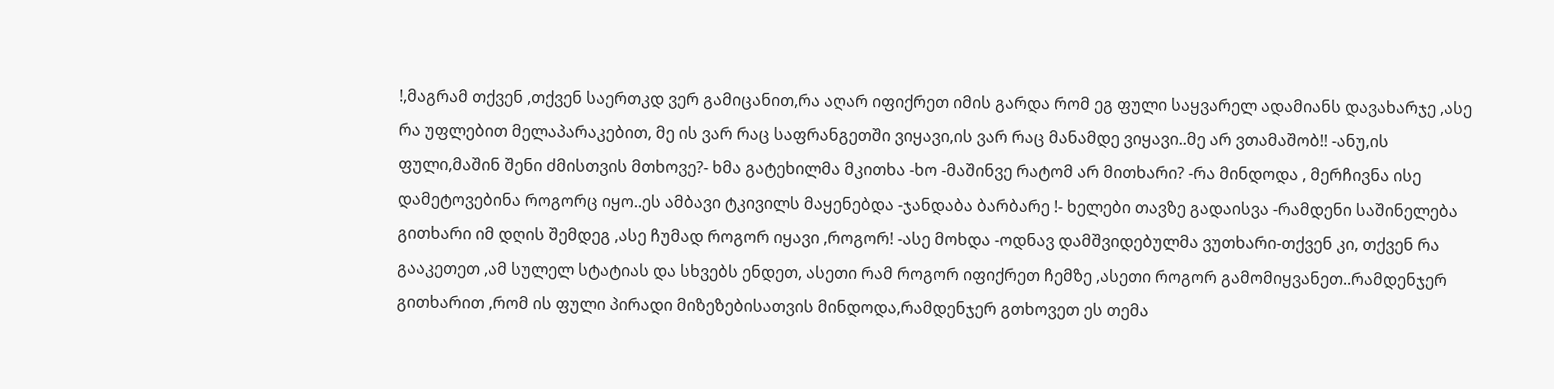!,მაგრამ თქვენ ,თქვენ საერთკდ ვერ გამიცანით,რა აღარ იფიქრეთ იმის გარდა რომ ეგ ფული საყვარელ ადამიანს დავახარჯე ,ასე რა უფლებით მელაპარაკებით, მე ის ვარ რაც საფრანგეთში ვიყავი,ის ვარ რაც მანამდე ვიყავი..მე არ ვთამაშობ!! -ანუ,ის ფული,მაშინ შენი ძმისთვის მთხოვე?- ხმა გატეხილმა მკითხა -ხო -მაშინვე რატომ არ მითხარი? -რა მინდოდა , მერჩივნა ისე დამეტოვებინა როგორც იყო..ეს ამბავი ტკივილს მაყენებდა -ჯანდაბა ბარბარე !- ხელები თავზე გადაისვა -რამდენი საშინელება გითხარი იმ დღის შემდეგ ,ასე ჩუმად როგორ იყავი ,როგორ! -ასე მოხდა -ოდნავ დამშვიდებულმა ვუთხარი-თქვენ კი, თქვენ რა გააკეთეთ ,ამ სულელ სტატიას და სხვებს ენდეთ, ასეთი რამ როგორ იფიქრეთ ჩემზე ,ასეთი როგორ გამომიყვანეთ..რამდენჯერ გითხარით ,რომ ის ფული პირადი მიზეზებისათვის მინდოდა,რამდენჯერ გთხოვეთ ეს თემა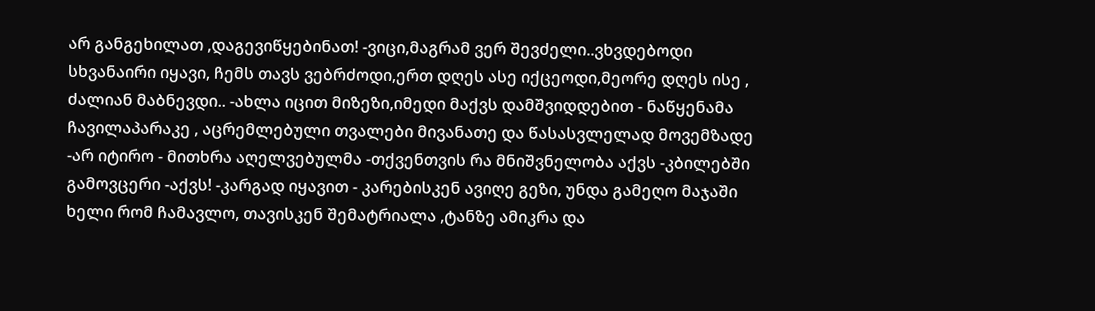არ განგეხილათ ,დაგევიწყებინათ! -ვიცი,მაგრამ ვერ შევძელი..ვხვდებოდი სხვანაირი იყავი, ჩემს თავს ვებრძოდი,ერთ დღეს ასე იქცეოდი,მეორე დღეს ისე , ძალიან მაბნევდი.. -ახლა იცით მიზეზი,იმედი მაქვს დამშვიდდებით - ნაწყენამა ჩავილაპარაკე , აცრემლებული თვალები მივანათე და წასასვლელად მოვემზადე -არ იტირო - მითხრა აღელვებულმა -თქვენთვის რა მნიშვნელობა აქვს -კბილებში გამოვცერი -აქვს! -კარგად იყავით - კარებისკენ ავიღე გეზი, უნდა გამეღო მაჯაში ხელი რომ ჩამავლო, თავისკენ შემატრიალა ,ტანზე ამიკრა და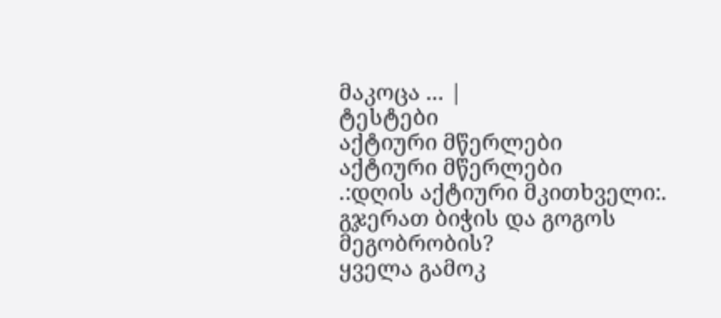მაკოცა ... |
ტესტები
აქტიური მწერლები
აქტიური მწერლები
.:დღის აქტიური მკითხველი:.
გჯერათ ბიჭის და გოგოს მეგობრობის?
ყველა გამოკ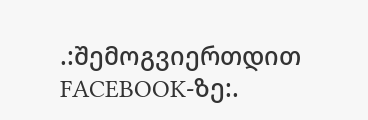.:შემოგვიერთდით FACEBOOK-ზე:.